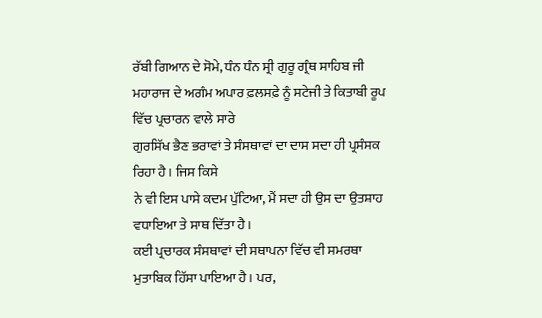ਰੱਬੀ ਗਿਆਨ ਦੇ ਸੋਮੇ, ਧੰਨ ਧੰਨ ਸ੍ਰੀ ਗੁਰੂ ਗ੍ਰੰਥ ਸਾਹਿਬ ਜੀ
ਮਹਾਰਾਜ ਦੇ ਅਗੰਮ ਅਪਾਰ ਫ਼ਲਸਫ਼ੇ ਨੂੰ ਸਟੇਜੀ ਤੇ ਕਿਤਾਬੀ ਰੂਪ ਵਿੱਚ ਪ੍ਰਚਾਰਨ ਵਾਲੇ ਸਾਰੇ
ਗੁਰਸਿੱਖ ਭੈਣ ਭਰਾਵਾਂ ਤੇ ਸੰਸਥਾਵਾਂ ਦਾ ਦਾਸ ਸਦਾ ਹੀ ਪ੍ਰਸੰਸਕ ਰਿਹਾ ਹੈ। ਜਿਸ ਕਿਸੇ
ਨੇ ਵੀ ਇਸ ਪਾਸੇ ਕਦਮ ਪੁੱਟਿਆ, ਮੈਂ ਸਦਾ ਹੀ ਉਸ ਦਾ ਉਤਸ਼ਾਹ ਵਧਾਇਆ ਤੇ ਸਾਥ ਦਿੱਤਾ ਹੈ।
ਕਈ ਪ੍ਰਚਾਰਕ ਸੰਸਥਾਵਾਂ ਦੀ ਸਥਾਪਨਾ ਵਿੱਚ ਵੀ ਸਮਰਥਾ ਮੁਤਾਬਿਕ ਹਿੱਸਾ ਪਾਇਆ ਹੈ। ਪਰ,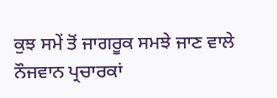ਕੁਝ ਸਮੇਂ ਤੋਂ ਜਾਗਰੂਕ ਸਮਝੇ ਜਾਣ ਵਾਲੇ ਨੌਜਵਾਨ ਪ੍ਰਚਾਰਕਾਂ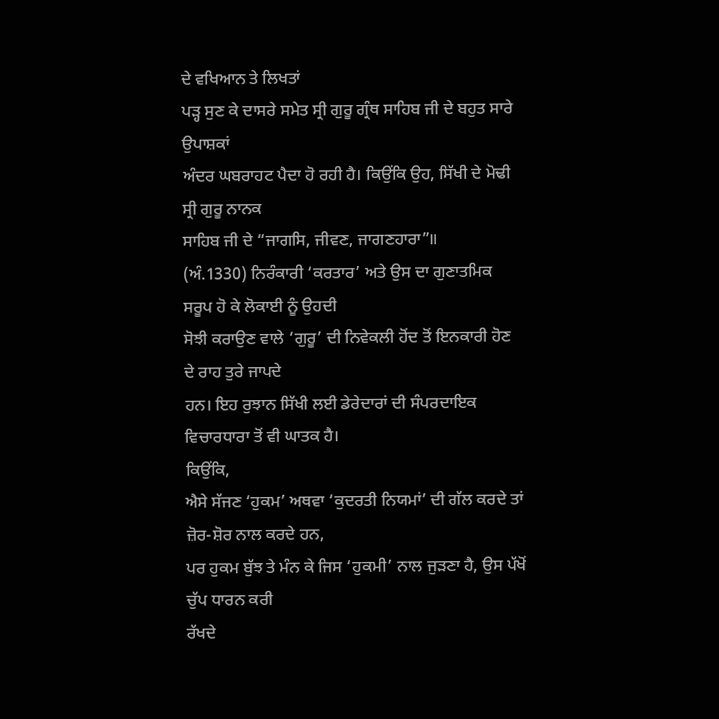ਦੇ ਵਖਿਆਨ ਤੇ ਲਿਖਤਾਂ
ਪੜ੍ਹ ਸੁਣ ਕੇ ਦਾਸਰੇ ਸਮੇਤ ਸ੍ਰੀ ਗੁਰੂ ਗ੍ਰੰਥ ਸਾਹਿਬ ਜੀ ਦੇ ਬਹੁਤ ਸਾਰੇ ਉਪਾਸ਼ਕਾਂ
ਅੰਦਰ ਘਬਰਾਹਟ ਪੈਦਾ ਹੋ ਰਹੀ ਹੈ। ਕਿਉਂਕਿ ਉਹ, ਸਿੱਖੀ ਦੇ ਮੋਢੀ ਸ੍ਰੀ ਗੁਰੂ ਨਾਨਕ
ਸਾਹਿਬ ਜੀ ਦੇ “ਜਾਗਸਿ, ਜੀਵਣ, ਜਾਗਣਹਾਰਾ”॥
(ਅੰ.1330) ਨਿਰੰਕਾਰੀ ‘ਕਰਤਾਰ’ ਅਤੇ ਉਸ ਦਾ ਗੁਣਾਤਮਿਕ ਸਰੂਪ ਹੋ ਕੇ ਲੋਕਾਈ ਨੂੰ ਉਹਦੀ
ਸੋਝੀ ਕਰਾਉਣ ਵਾਲੇ ‘ਗੁਰੂ’ ਦੀ ਨਿਵੇਕਲੀ ਹੋਂਦ ਤੋਂ ਇਨਕਾਰੀ ਹੋਣ ਦੇ ਰਾਹ ਤੁਰੇ ਜਾਪਦੇ
ਹਨ। ਇਹ ਰੁਝਾਨ ਸਿੱਖੀ ਲਈ ਡੇਰੇਦਾਰਾਂ ਦੀ ਸੰਪਰਦਾਇਕ ਵਿਚਾਰਧਾਰਾ ਤੋਂ ਵੀ ਘਾਤਕ ਹੈ।
ਕਿਉਂਕਿ,
ਐਸੇ ਸੱਜਣ ‘ਹੁਕਮ’ ਅਥਵਾ ‘ਕੁਦਰਤੀ ਨਿਯਮਾਂ’ ਦੀ ਗੱਲ ਕਰਦੇ ਤਾਂ ਜ਼ੋਰ-ਸ਼ੋਰ ਨਾਲ ਕਰਦੇ ਹਨ,
ਪਰ ਹੁਕਮ ਬੁੱਝ ਤੇ ਮੰਨ ਕੇ ਜਿਸ ‘ਹੁਕਮੀ’ ਨਾਲ ਜੁੜਣਾ ਹੈ, ਉਸ ਪੱਖੋਂ ਚੁੱਪ ਧਾਰਨ ਕਰੀ
ਰੱਖਦੇ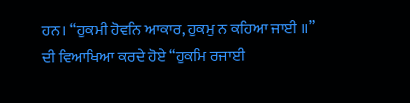ਹਨ। “ਹੁਕਮੀ ਹੋਵਨਿ ਆਕਾਰ, ਹੁਕਮੁ ਨ ਕਹਿਆ ਜਾਈ ॥”
ਦੀ ਵਿਆਖਿਆ ਕਰਦੇ ਹੋਏ “ਹੁਕਮਿ ਰਜਾਈ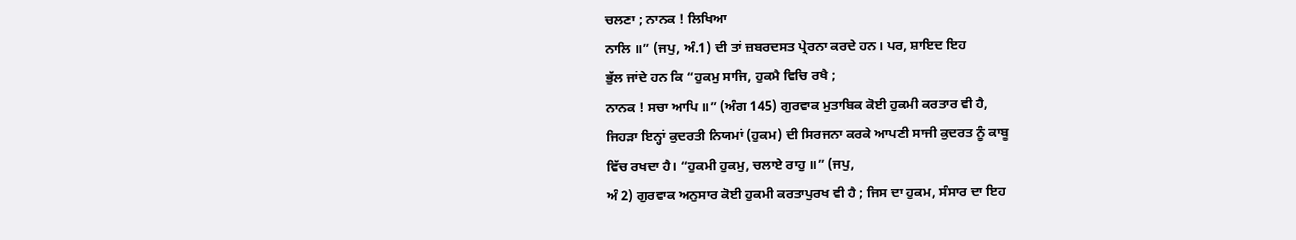ਚਲਣਾ ; ਨਾਨਕ ! ਲਿਖਿਆ
ਨਾਲਿ ॥” (ਜਪੁ, ਅੰ.1) ਦੀ ਤਾਂ ਜ਼ਬਰਦਸਤ ਪ੍ਰੇਰਨਾ ਕਰਦੇ ਹਨ। ਪਰ, ਸ਼ਾਇਦ ਇਹ
ਭੁੱਲ ਜਾਂਦੇ ਹਨ ਕਿ “ਹੁਕਮੁ ਸਾਜਿ, ਹੁਕਮੈ ਵਿਚਿ ਰਖੈ ;
ਨਾਨਕ ! ਸਚਾ ਆਪਿ ॥” (ਅੰਗ 145) ਗੁਰਵਾਕ ਮੁਤਾਬਿਕ ਕੋਈ ਹੁਕਮੀ ਕਰਤਾਰ ਵੀ ਹੈ,
ਜਿਹੜਾ ਇਨ੍ਹਾਂ ਕੁਦਰਤੀ ਨਿਯਮਾਂ (ਹੁਕਮ) ਦੀ ਸਿਰਜਨਾ ਕਰਕੇ ਆਪਣੀ ਸਾਜੀ ਕੁਦਰਤ ਨੂੰ ਕਾਬੂ
ਵਿੱਚ ਰਖਦਾ ਹੈ। “ਹੁਕਮੀ ਹੁਕਮੁ, ਚਲਾਏ ਰਾਹੁ ॥” (ਜਪੁ,
ਅੰ 2) ਗੁਰਵਾਕ ਅਨੁਸਾਰ ਕੋਈ ਹੁਕਮੀ ਕਰਤਾਪੁਰਖ ਵੀ ਹੈ ; ਜਿਸ ਦਾ ਹੁਕਮ, ਸੰਸਾਰ ਦਾ ਇਹ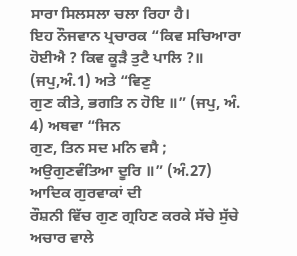ਸਾਰਾ ਸਿਲਸਲਾ ਚਲਾ ਰਿਹਾ ਹੈ।
ਇਹ ਨੌਜਵਾਨ ਪ੍ਰਚਾਰਕ “ਕਿਵ ਸਚਿਆਰਾ
ਹੋਈਐ ? ਕਿਵ ਕੂੜੈ ਤੁਟੈ ਪਾਲਿ ?॥ (ਜਪੁ,ਅੰ.1) ਅਤੇ “ਵਿਣੁ
ਗੁਣ ਕੀਤੇ, ਭਗਤਿ ਨ ਹੋਇ ॥” (ਜਪੁ, ਅੰ. 4) ਅਥਵਾ “ਜਿਨ
ਗੁਣ, ਤਿਨ ਸਦ ਮਨਿ ਵਸੈ ; ਅਉਗੁਣਵੰਤਿਆ ਦੂਰਿ ॥” (ਅੰ.27) ਆਦਿਕ ਗੁਰਵਾਕਾਂ ਦੀ
ਰੌਸ਼ਨੀ ਵਿੱਚ ਗੁਣ ਗ੍ਰਹਿਣ ਕਰਕੇ ਸੱਚੇ ਸੁੱਚੇ ਅਚਾਰ ਵਾਲੇ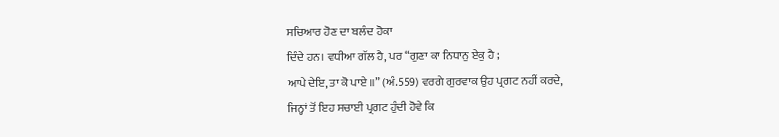ਸਚਿਆਰ ਹੋਣ ਦਾ ਬਲੰਦ ਹੋਕਾ
ਦਿੰਦੇ ਹਨ। ਵਧੀਆ ਗੱਲ ਹੈ, ਪਰ “ਗੁਣਾ ਕਾ ਨਿਧਾਨੁ ਏਕੁ ਹੈ ;
ਆਪੇ ਦੇਇ, ਤਾ ਕੋ ਪਾਏ ॥” (ਅੰ.559) ਵਰਗੇ ਗੁਰਵਾਕ ਉਹ ਪ੍ਰਗਟ ਨਹੀਂ ਕਰਦੇ,
ਜਿਨ੍ਹਾਂ ਤੋਂ ਇਹ ਸਚਾਈ ਪ੍ਰਗਟ ਹੁੰਦੀ ਹੋਵੇ ਕਿ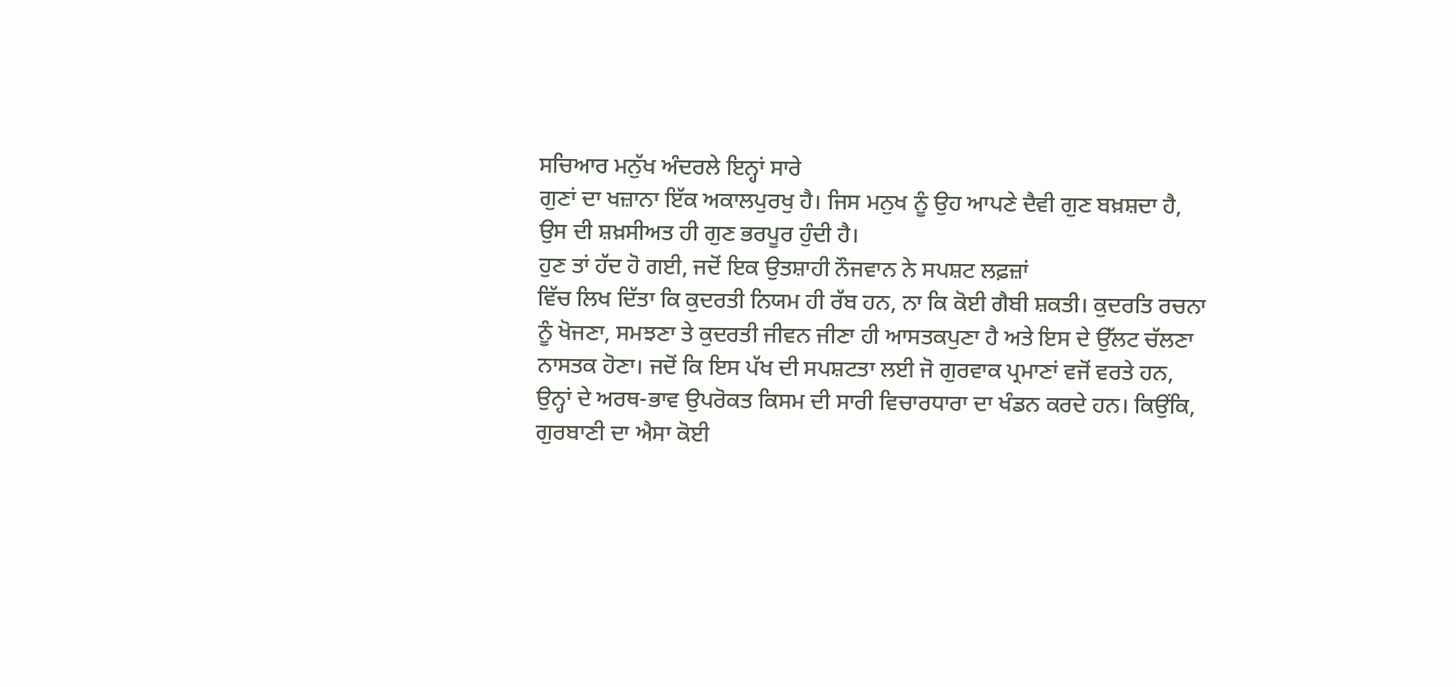ਸਚਿਆਰ ਮਨੁੱਖ ਅੰਦਰਲੇ ਇਨ੍ਹਾਂ ਸਾਰੇ
ਗੁਣਾਂ ਦਾ ਖਜ਼ਾਨਾ ਇੱਕ ਅਕਾਲਪੁਰਖੁ ਹੈ। ਜਿਸ ਮਨੁਖ ਨੂੰ ਉਹ ਆਪਣੇ ਦੈਵੀ ਗੁਣ ਬਖ਼ਸ਼ਦਾ ਹੈ,
ਉਸ ਦੀ ਸ਼ਖ਼ਸੀਅਤ ਹੀ ਗੁਣ ਭਰਪੂਰ ਹੁੰਦੀ ਹੈ।
ਹੁਣ ਤਾਂ ਹੱਦ ਹੋ ਗਈ, ਜਦੋਂ ਇਕ ਉਤਸ਼ਾਹੀ ਨੌਜਵਾਨ ਨੇ ਸਪਸ਼ਟ ਲਫ਼ਜ਼ਾਂ
ਵਿੱਚ ਲਿਖ ਦਿੱਤਾ ਕਿ ਕੁਦਰਤੀ ਨਿਯਮ ਹੀ ਰੱਬ ਹਨ, ਨਾ ਕਿ ਕੋਈ ਗੈਬੀ ਸ਼ਕਤੀ। ਕੁਦਰਤਿ ਰਚਨਾ
ਨੂੰ ਖੋਜਣਾ, ਸਮਝਣਾ ਤੇ ਕੁਦਰਤੀ ਜੀਵਨ ਜੀਣਾ ਹੀ ਆਸਤਕਪੁਣਾ ਹੈ ਅਤੇ ਇਸ ਦੇ ਉੱਲਟ ਚੱਲਣਾ
ਨਾਸਤਕ ਹੋਣਾ। ਜਦੋਂ ਕਿ ਇਸ ਪੱਖ ਦੀ ਸਪਸ਼ਟਤਾ ਲਈ ਜੋ ਗੁਰਵਾਕ ਪ੍ਰਮਾਣਾਂ ਵਜੋਂ ਵਰਤੇ ਹਨ,
ਉਨ੍ਹਾਂ ਦੇ ਅਰਥ-ਭਾਵ ਉਪਰੋਕਤ ਕਿਸਮ ਦੀ ਸਾਰੀ ਵਿਚਾਰਧਾਰਾ ਦਾ ਖੰਡਨ ਕਰਦੇ ਹਨ। ਕਿਉਂਕਿ,
ਗੁਰਬਾਣੀ ਦਾ ਐਸਾ ਕੋਈ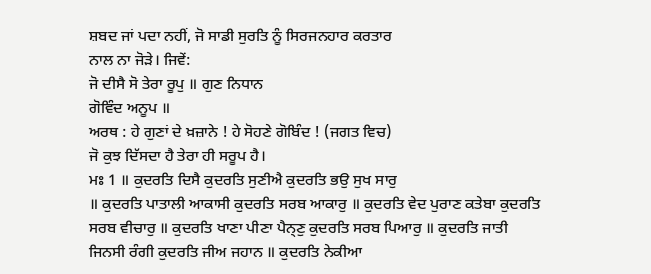ਸ਼ਬਦ ਜਾਂ ਪਦਾ ਨਹੀਂ, ਜੋ ਸਾਡੀ ਸੁਰਤਿ ਨੂੰ ਸਿਰਜਨਹਾਰ ਕਰਤਾਰ
ਨਾਲ ਨਾ ਜੋੜੇ। ਜਿਵੇਂ:
ਜੋ ਦੀਸੈ ਸੋ ਤੇਰਾ ਰੂਪੁ ॥ ਗੁਣ ਨਿਧਾਨ
ਗੋਵਿੰਦ ਅਨੂਪ ॥
ਅਰਥ : ਹੇ ਗੁਣਾਂ ਦੇ ਖ਼ਜ਼ਾਨੇ ! ਹੇ ਸੋਹਣੇ ਗੋਬਿੰਦ ! (ਜਗਤ ਵਿਚ)
ਜੋ ਕੁਝ ਦਿੱਸਦਾ ਹੈ ਤੇਰਾ ਹੀ ਸਰੂਪ ਹੈ।
ਮਃ 1 ॥ ਕੁਦਰਤਿ ਦਿਸੈ ਕੁਦਰਤਿ ਸੁਣੀਐ ਕੁਦਰਤਿ ਭਉ ਸੁਖ ਸਾਰੁ
॥ ਕੁਦਰਤਿ ਪਾਤਾਲੀ ਆਕਾਸੀ ਕੁਦਰਤਿ ਸਰਬ ਆਕਾਰੁ ॥ ਕੁਦਰਤਿ ਵੇਦ ਪੁਰਾਣ ਕਤੇਬਾ ਕੁਦਰਤਿ
ਸਰਬ ਵੀਚਾਰੁ ॥ ਕੁਦਰਤਿ ਖਾਣਾ ਪੀਣਾ ਪੈਨ੍ਣੁ ਕੁਦਰਤਿ ਸਰਬ ਪਿਆਰੁ ॥ ਕੁਦਰਤਿ ਜਾਤੀ
ਜਿਨਸੀ ਰੰਗੀ ਕੁਦਰਤਿ ਜੀਅ ਜਹਾਨ ॥ ਕੁਦਰਤਿ ਨੇਕੀਆ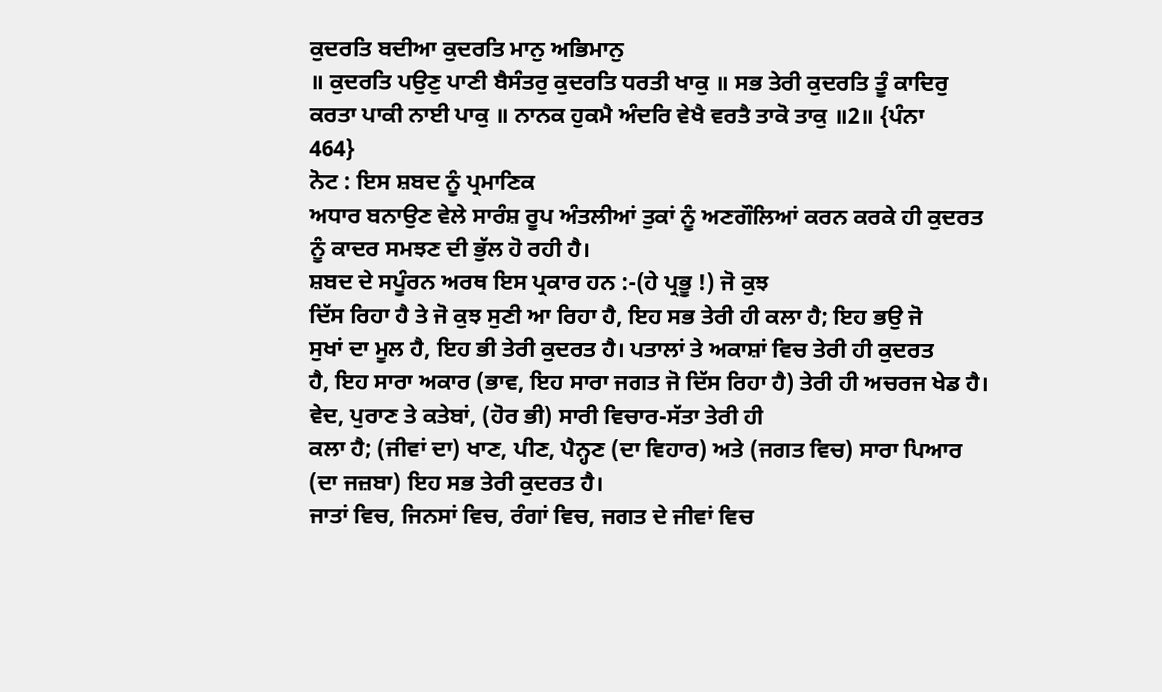ਕੁਦਰਤਿ ਬਦੀਆ ਕੁਦਰਤਿ ਮਾਨੁ ਅਭਿਮਾਨੁ
॥ ਕੁਦਰਤਿ ਪਉਣੁ ਪਾਣੀ ਬੈਸੰਤਰੁ ਕੁਦਰਤਿ ਧਰਤੀ ਖਾਕੁ ॥ ਸਭ ਤੇਰੀ ਕੁਦਰਤਿ ਤੂੰ ਕਾਦਿਰੁ
ਕਰਤਾ ਪਾਕੀ ਨਾਈ ਪਾਕੁ ॥ ਨਾਨਕ ਹੁਕਮੈ ਅੰਦਰਿ ਵੇਖੈ ਵਰਤੈ ਤਾਕੋ ਤਾਕੁ ॥2॥ {ਪੰਨਾ
464}
ਨੋਟ : ਇਸ ਸ਼ਬਦ ਨੂੰ ਪ੍ਰਮਾਣਿਕ
ਅਧਾਰ ਬਨਾਉਣ ਵੇਲੇ ਸਾਰੰਸ਼ ਰੂਪ ਅੰਤਲੀਆਂ ਤੁਕਾਂ ਨੂੰ ਅਣਗੌਲਿਆਂ ਕਰਨ ਕਰਕੇ ਹੀ ਕੁਦਰਤ
ਨੂੰ ਕਾਦਰ ਸਮਝਣ ਦੀ ਭੁੱਲ ਹੋ ਰਹੀ ਹੈ।
ਸ਼ਬਦ ਦੇ ਸਪੂੰਰਨ ਅਰਥ ਇਸ ਪ੍ਰਕਾਰ ਹਨ :-(ਹੇ ਪ੍ਰਭੂ !) ਜੋ ਕੁਝ
ਦਿੱਸ ਰਿਹਾ ਹੈ ਤੇ ਜੋ ਕੁਝ ਸੁਣੀ ਆ ਰਿਹਾ ਹੈ, ਇਹ ਸਭ ਤੇਰੀ ਹੀ ਕਲਾ ਹੈ; ਇਹ ਭਉ ਜੋ
ਸੁਖਾਂ ਦਾ ਮੂਲ ਹੈ, ਇਹ ਭੀ ਤੇਰੀ ਕੁਦਰਤ ਹੈ। ਪਤਾਲਾਂ ਤੇ ਅਕਾਸ਼ਾਂ ਵਿਚ ਤੇਰੀ ਹੀ ਕੁਦਰਤ
ਹੈ, ਇਹ ਸਾਰਾ ਅਕਾਰ (ਭਾਵ, ਇਹ ਸਾਰਾ ਜਗਤ ਜੋ ਦਿੱਸ ਰਿਹਾ ਹੈ) ਤੇਰੀ ਹੀ ਅਚਰਜ ਖੇਡ ਹੈ।
ਵੇਦ, ਪੁਰਾਣ ਤੇ ਕਤੇਬਾਂ, (ਹੋਰ ਭੀ) ਸਾਰੀ ਵਿਚਾਰ-ਸੱਤਾ ਤੇਰੀ ਹੀ
ਕਲਾ ਹੈ; (ਜੀਵਾਂ ਦਾ) ਖਾਣ, ਪੀਣ, ਪੈਨ੍ਹਣ (ਦਾ ਵਿਹਾਰ) ਅਤੇ (ਜਗਤ ਵਿਚ) ਸਾਰਾ ਪਿਆਰ
(ਦਾ ਜਜ਼ਬਾ) ਇਹ ਸਭ ਤੇਰੀ ਕੁਦਰਤ ਹੈ।
ਜਾਤਾਂ ਵਿਚ, ਜਿਨਸਾਂ ਵਿਚ, ਰੰਗਾਂ ਵਿਚ, ਜਗਤ ਦੇ ਜੀਵਾਂ ਵਿਚ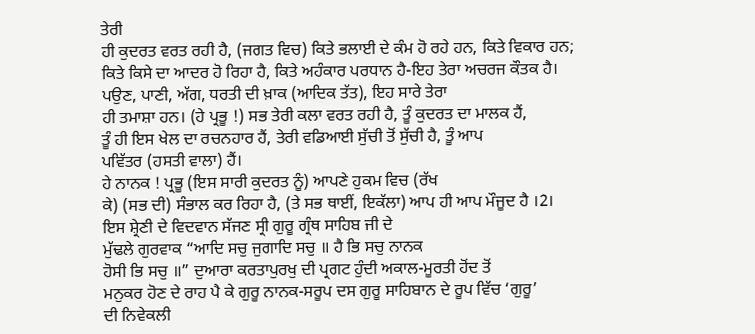ਤੇਰੀ
ਹੀ ਕੁਦਰਤ ਵਰਤ ਰਹੀ ਹੈ, (ਜਗਤ ਵਿਚ) ਕਿਤੇ ਭਲਾਈ ਦੇ ਕੰਮ ਹੋ ਰਹੇ ਹਨ, ਕਿਤੇ ਵਿਕਾਰ ਹਨ;
ਕਿਤੇ ਕਿਸੇ ਦਾ ਆਦਰ ਹੋ ਰਿਹਾ ਹੈ, ਕਿਤੇ ਅਹੰਕਾਰ ਪਰਧਾਨ ਹੈ-ਇਹ ਤੇਰਾ ਅਚਰਜ ਕੌਤਕ ਹੈ।
ਪਉਣ, ਪਾਣੀ, ਅੱਗ, ਧਰਤੀ ਦੀ ਖ਼ਾਕ (ਆਦਿਕ ਤੱਤ), ਇਹ ਸਾਰੇ ਤੇਰਾ
ਹੀ ਤਮਾਸ਼ਾ ਹਨ। (ਹੇ ਪ੍ਰਭੂ !) ਸਭ ਤੇਰੀ ਕਲਾ ਵਰਤ ਰਹੀ ਹੈ, ਤੂੰ ਕੁਦਰਤ ਦਾ ਮਾਲਕ ਹੈਂ,
ਤੂੰ ਹੀ ਇਸ ਖੇਲ ਦਾ ਰਚਨਹਾਰ ਹੈਂ, ਤੇਰੀ ਵਡਿਆਈ ਸੁੱਚੀ ਤੋਂ ਸੁੱਚੀ ਹੈ, ਤੂੰ ਆਪ
ਪਵਿੱਤਰ (ਹਸਤੀ ਵਾਲਾ) ਹੈਂ।
ਹੇ ਨਾਨਕ ! ਪ੍ਰਭੂ (ਇਸ ਸਾਰੀ ਕੁਦਰਤ ਨੂੰ) ਆਪਣੇ ਹੁਕਮ ਵਿਚ (ਰੱਖ
ਕੇ) (ਸਭ ਦੀ) ਸੰਭਾਲ ਕਰ ਰਿਹਾ ਹੈ, (ਤੇ ਸਭ ਥਾਈਂ, ਇਕੱਲਾ) ਆਪ ਹੀ ਆਪ ਮੌਜੂਦ ਹੈ ।2।
ਇਸ ਸ਼੍ਰੇਣੀ ਦੇ ਵਿਦਵਾਨ ਸੱਜਣ ਸ੍ਰੀ ਗੁਰੂ ਗ੍ਰੰਥ ਸਾਹਿਬ ਜੀ ਦੇ
ਮੁੱਢਲੇ ਗੁਰਵਾਕ “ਆਦਿ ਸਚੁ ਜੁਗਾਦਿ ਸਚੁ ॥ ਹੈ ਭਿ ਸਚੁ ਨਾਨਕ
ਹੋਸੀ ਭਿ ਸਚੁ ॥” ਦੁਆਰਾ ਕਰਤਾਪੁਰਖੁ ਦੀ ਪ੍ਰਗਟ ਹੁੰਦੀ ਅਕਾਲ-ਮੂਰਤੀ ਹੋਂਦ ਤੋਂ
ਮਨੁਕਰ ਹੋਣ ਦੇ ਰਾਹ ਪੈ ਕੇ ਗੁਰੂ ਨਾਨਕ-ਸਰੂਪ ਦਸ ਗੁਰੂ ਸਾਹਿਬਾਨ ਦੇ ਰੂਪ ਵਿੱਚ ‘ਗੁਰੂ’
ਦੀ ਨਿਵੇਕਲੀ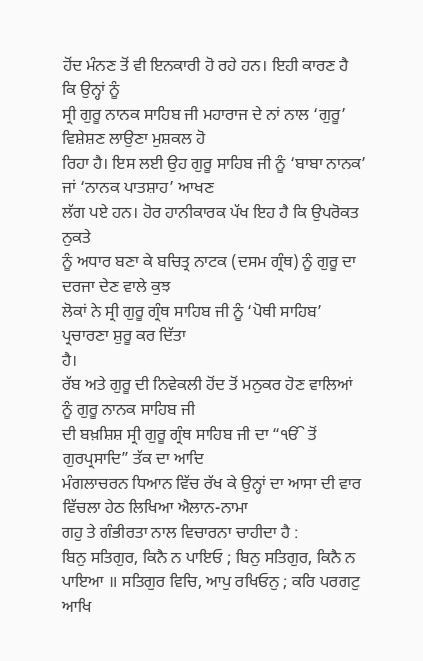ਹੋਂਦ ਮੰਨਣ ਤੋਂ ਵੀ ਇਨਕਾਰੀ ਹੋ ਰਹੇ ਹਨ। ਇਹੀ ਕਾਰਣ ਹੈ ਕਿ ਉਨ੍ਹਾਂ ਨੂੰ
ਸ੍ਰੀ ਗੁਰੂ ਨਾਨਕ ਸਾਹਿਬ ਜੀ ਮਹਾਰਾਜ ਦੇ ਨਾਂ ਨਾਲ ‘ਗੁਰੂ’ ਵਿਸ਼ੇਸ਼ਣ ਲਾਉਣਾ ਮੁਸ਼ਕਲ ਹੋ
ਰਿਹਾ ਹੈ। ਇਸ ਲਈ ਉਹ ਗੁਰੂ ਸਾਹਿਬ ਜੀ ਨੂੰ ‘ਬਾਬਾ ਨਾਨਕ’ ਜਾਂ ‘ਨਾਨਕ ਪਾਤਸ਼ਾਹ’ ਆਖਣ
ਲੱਗ ਪਏ ਹਨ। ਹੋਰ ਹਾਨੀਕਾਰਕ ਪੱਖ ਇਹ ਹੈ ਕਿ ਉਪਰੋਕਤ ਨੁਕਤੇ
ਨੂੰ ਅਧਾਰ ਬਣਾ ਕੇ ਬਚਿਤ੍ਰ ਨਾਟਕ (ਦਸਮ ਗ੍ਰੰਥ) ਨੂੰ ਗੁਰੂ ਦਾ ਦਰਜਾ ਦੇਣ ਵਾਲੇ ਕੁਝ
ਲੋਕਾਂ ਨੇ ਸ੍ਰੀ ਗੁਰੂ ਗ੍ਰੰਥ ਸਾਹਿਬ ਜੀ ਨੂੰ ‘ਪੋਥੀ ਸਾਹਿਬ’ ਪ੍ਰਚਾਰਣਾ ਸ਼ੁਰੂ ਕਰ ਦਿੱਤਾ
ਹੈ।
ਰੱਬ ਅਤੇ ਗੁਰੂ ਦੀ ਨਿਵੇਕਲੀ ਹੋਂਦ ਤੋਂ ਮਨੁਕਰ ਹੋਣ ਵਾਲਿਆਂ ਨੂੰ ਗੁਰੂ ਨਾਨਕ ਸਾਹਿਬ ਜੀ
ਦੀ ਬਖ਼ਸ਼ਿਸ਼ ਸ੍ਰੀ ਗੁਰੂ ਗ੍ਰੰਥ ਸਾਹਿਬ ਜੀ ਦਾ “ੴ ਤੋਂ ਗੁਰਪ੍ਰਸਾਦਿ” ਤੱਕ ਦਾ ਆਦਿ
ਮੰਗਲਾਚਰਨ ਧਿਆਨ ਵਿੱਚ ਰੱਖ ਕੇ ਉਨ੍ਹਾਂ ਦਾ ਆਸਾ ਦੀ ਵਾਰ ਵਿੱਚਲਾ ਹੇਠ ਲਿਖਿਆ ਐਲਾਨ-ਨਾਮਾ
ਗਹੁ ਤੇ ਗੰਭੀਰਤਾ ਨਾਲ ਵਿਚਾਰਨਾ ਚਾਹੀਦਾ ਹੈ :
ਬਿਨੁ ਸਤਿਗੁਰ, ਕਿਨੈ ਨ ਪਾਇਓ ; ਬਿਨੁ ਸਤਿਗੁਰ, ਕਿਨੈ ਨ
ਪਾਇਆ ॥ ਸਤਿਗੁਰ ਵਿਚਿ, ਆਪੁ ਰਖਿਓਨੁ ; ਕਰਿ ਪਰਗਟੁ ਆਖਿ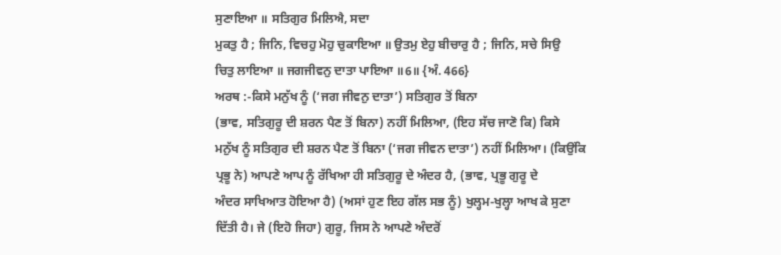ਸੁਣਾਇਆ ॥ ਸਤਿਗੁਰ ਮਿਲਿਐ, ਸਦਾ
ਮੁਕਤੁ ਹੈ ; ਜਿਨਿ, ਵਿਚਹੁ ਮੋਹੁ ਚੁਕਾਇਆ ॥ ਉਤਮੁ ਏਹੁ ਬੀਚਾਰੁ ਹੈ ; ਜਿਨਿ, ਸਚੇ ਸਿਉ
ਚਿਤੁ ਲਾਇਆ ॥ ਜਗਜੀਵਨੁ ਦਾਤਾ ਪਾਇਆ ॥6॥ {ਅੰ. 466}
ਅਰਥ :-ਕਿਸੇ ਮਨੁੱਖ ਨੂੰ (‘ਜਗ ਜੀਵਨੁ ਦਾਤਾ’) ਸਤਿਗੁਰ ਤੋਂ ਬਿਨਾ
(ਭਾਵ, ਸਤਿਗੁਰੂ ਦੀ ਸ਼ਰਨ ਪੈਣ ਤੋਂ ਬਿਨਾ) ਨਹੀਂ ਮਿਲਿਆ, (ਇਹ ਸੱਚ ਜਾਣੋ ਕਿ) ਕਿਸੇ
ਮਨੁੱਖ ਨੂੰ ਸਤਿਗੁਰ ਦੀ ਸ਼ਰਨ ਪੈਣ ਤੋਂ ਬਿਨਾ (‘ਜਗ ਜੀਵਨ ਦਾਤਾ’) ਨਹੀਂ ਮਿਲਿਆ। (ਕਿਉਂਕਿ
ਪ੍ਰਭੂ ਨੇ) ਆਪਣੇ ਆਪ ਨੂੰ ਰੱਖਿਆ ਹੀ ਸਤਿਗੁਰੂ ਦੇ ਅੰਦਰ ਹੈ, (ਭਾਵ, ਪ੍ਰਭੂ ਗੁਰੂ ਦੇ
ਅੰਦਰ ਸਾਖਿਆਤ ਹੋਇਆ ਹੈ) (ਅਸਾਂ ਹੁਣ ਇਹ ਗੱਲ ਸਭ ਨੂੰ) ਖੁਲ੍ਹਮ-ਖੁਲ੍ਹਾ ਆਖ ਕੇ ਸੁਣਾ
ਦਿੱਤੀ ਹੈ। ਜੇ (ਇਹੋ ਜਿਹਾ) ਗੁਰੂ, ਜਿਸ ਨੇ ਆਪਣੇ ਅੰਦਰੋਂ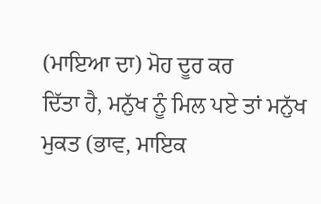(ਮਾਇਆ ਦਾ) ਮੋਹ ਦੂਰ ਕਰ
ਦਿੱਤਾ ਹੈ, ਮਨੁੱਖ ਨੂੰ ਮਿਲ ਪਏ ਤਾਂ ਮਨੁੱਖ ਮੁਕਤ (ਭਾਵ, ਮਾਇਕ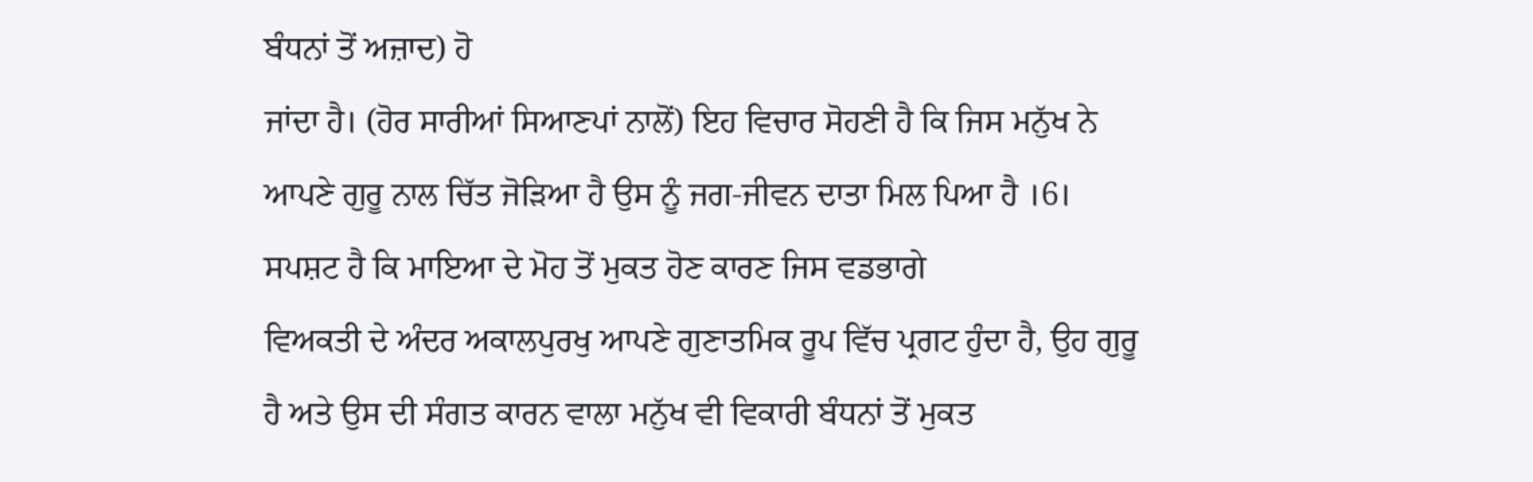ਬੰਧਨਾਂ ਤੋਂ ਅਜ਼ਾਦ) ਹੋ
ਜਾਂਦਾ ਹੈ। (ਹੋਰ ਸਾਰੀਆਂ ਸਿਆਣਪਾਂ ਨਾਲੋਂ) ਇਹ ਵਿਚਾਰ ਸੋਹਣੀ ਹੈ ਕਿ ਜਿਸ ਮਨੁੱਖ ਨੇ
ਆਪਣੇ ਗੁਰੂ ਨਾਲ ਚਿੱਤ ਜੋੜਿਆ ਹੈ ਉਸ ਨੂੰ ਜਗ-ਜੀਵਨ ਦਾਤਾ ਮਿਲ ਪਿਆ ਹੈ ।6।
ਸਪਸ਼ਟ ਹੈ ਕਿ ਮਾਇਆ ਦੇ ਮੋਹ ਤੋਂ ਮੁਕਤ ਹੋਣ ਕਾਰਣ ਜਿਸ ਵਡਭਾਗੇ
ਵਿਅਕਤੀ ਦੇ ਅੰਦਰ ਅਕਾਲਪੁਰਖੁ ਆਪਣੇ ਗੁਣਾਤਮਿਕ ਰੂਪ ਵਿੱਚ ਪ੍ਰਗਟ ਹੁੰਦਾ ਹੈ, ਉਹ ਗੁਰੂ
ਹੈ ਅਤੇ ਉਸ ਦੀ ਸੰਗਤ ਕਾਰਨ ਵਾਲਾ ਮਨੁੱਖ ਵੀ ਵਿਕਾਰੀ ਬੰਧਨਾਂ ਤੋਂ ਮੁਕਤ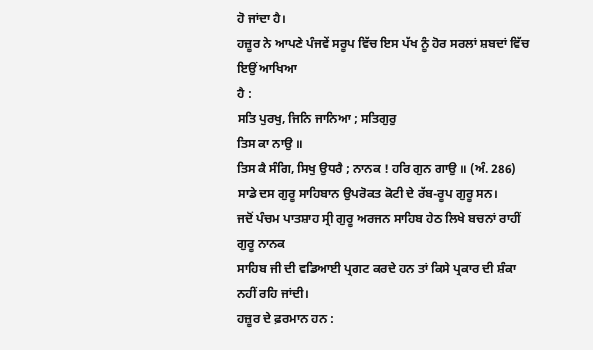ਹੋ ਜਾਂਦਾ ਹੈ।
ਹਜ਼ੂਰ ਨੇ ਆਪਣੇ ਪੰਜਵੇਂ ਸਰੂਪ ਵਿੱਚ ਇਸ ਪੱਖ ਨੂੰ ਹੋਰ ਸਰਲਾਂ ਸ਼ਬਦਾਂ ਵਿੱਚ ਇਉਂ ਆਖਿਆ
ਹੈ :
ਸਤਿ ਪੁਰਖੁ, ਜਿਨਿ ਜਾਨਿਆ ; ਸਤਿਗੁਰੁ
ਤਿਸ ਕਾ ਨਾਉ ॥
ਤਿਸ ਕੈ ਸੰਗਿ, ਸਿਖੁ ਉਧਰੈ ; ਨਾਨਕ ! ਹਰਿ ਗੁਨ ਗਾਉ ॥ (ਅੰ. 286)
ਸਾਡੇ ਦਸ ਗੁਰੂ ਸਾਹਿਬਾਨ ਉਪਰੋਕਤ ਕੋਟੀ ਦੇ ਰੱਬ-ਰੂਪ ਗੁਰੂ ਸਨ।
ਜਦੋਂ ਪੰਚਮ ਪਾਤਸ਼ਾਹ ਸ੍ਰੀ ਗੁਰੂ ਅਰਜਨ ਸਾਹਿਬ ਹੇਠ ਲਿਖੇ ਬਚਨਾਂ ਰਾਹੀਂ ਗੁਰੂ ਨਾਨਕ
ਸਾਹਿਬ ਜੀ ਦੀ ਵਡਿਆਈ ਪ੍ਰਗਟ ਕਰਦੇ ਹਨ ਤਾਂ ਕਿਸੇ ਪ੍ਰਕਾਰ ਦੀ ਸ਼ੰਕਾ ਨਹੀਂ ਰਹਿ ਜਾਂਦੀ।
ਹਜ਼ੂਰ ਦੇ ਫ਼ਰਮਾਨ ਹਨ :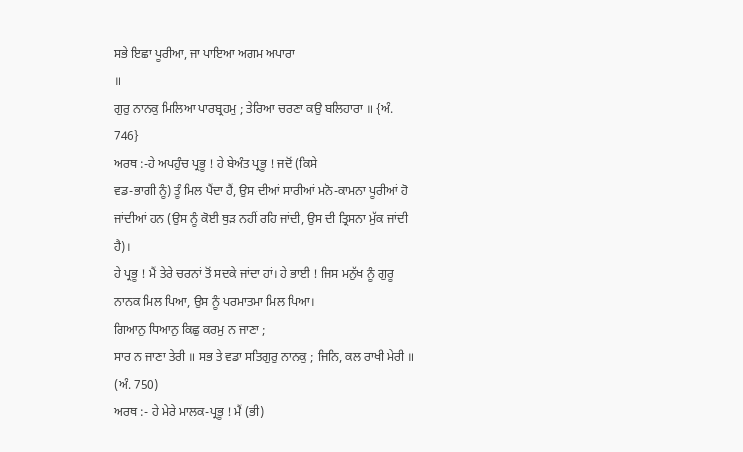ਸਭੇ ਇਛਾ ਪੂਰੀਆ, ਜਾ ਪਾਇਆ ਅਗਮ ਅਪਾਰਾ
॥
ਗੁਰੁ ਨਾਨਕੁ ਮਿਲਿਆ ਪਾਰਬ੍ਰਹਮੁ ; ਤੇਰਿਆ ਚਰਣਾ ਕਉ ਬਲਿਹਾਰਾ ॥ {ਅੰ. 746}
ਅਰਥ :-ਹੇ ਅਪਹੁੰਚ ਪ੍ਰਭੂ ! ਹੇ ਬੇਅੰਤ ਪ੍ਰਭੂ ! ਜਦੋਂ (ਕਿਸੇ
ਵਡ-ਭਾਗੀ ਨੂੰ) ਤੂੰ ਮਿਲ ਪੈਂਦਾ ਹੈਂ, ਉਸ ਦੀਆਂ ਸਾਰੀਆਂ ਮਨੋ-ਕਾਮਨਾ ਪੂਰੀਆਂ ਹੋ
ਜਾਂਦੀਆਂ ਹਨ (ਉਸ ਨੂੰ ਕੋਈ ਥੁੜ ਨਹੀਂ ਰਹਿ ਜਾਂਦੀ, ਉਸ ਦੀ ਤ੍ਰਿਸਨਾ ਮੁੱਕ ਜਾਂਦੀ ਹੈ)।
ਹੇ ਪ੍ਰਭੂ ! ਮੈਂ ਤੇਰੇ ਚਰਨਾਂ ਤੋਂ ਸਦਕੇ ਜਾਂਦਾ ਹਾਂ। ਹੇ ਭਾਈ ! ਜਿਸ ਮਨੁੱਖ ਨੂੰ ਗੁਰੂ
ਨਾਨਕ ਮਿਲ ਪਿਆ, ਉਸ ਨੂੰ ਪਰਮਾਤਮਾ ਮਿਲ ਪਿਆ।
ਗਿਆਨੁ ਧਿਆਨੁ ਕਿਛੁ ਕਰਮੁ ਨ ਜਾਣਾ ;
ਸਾਰ ਨ ਜਾਣਾ ਤੇਰੀ ॥ ਸਭ ਤੇ ਵਡਾ ਸਤਿਗੁਰੁ ਨਾਨਕੁ ; ਜਿਨਿ, ਕਲ ਰਾਖੀ ਮੇਰੀ ॥
(ਅੰ. 750)
ਅਰਥ :- ਹੇ ਮੇਰੇ ਮਾਲਕ-ਪ੍ਰਭੂ ! ਮੈਂ (ਭੀ)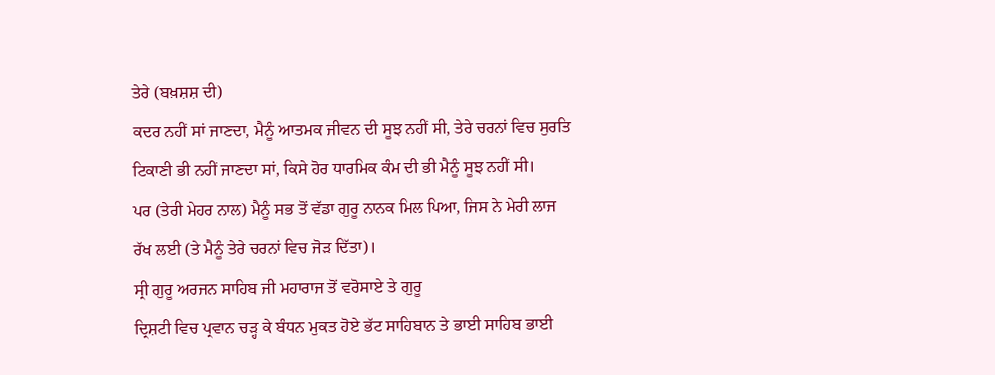ਤੇਰੇ (ਬਖ਼ਸ਼ਸ਼ ਦੀ)
ਕਦਰ ਨਹੀਂ ਸਾਂ ਜਾਣਦਾ, ਮੈਨੂੰ ਆਤਮਕ ਜੀਵਨ ਦੀ ਸੂਝ ਨਹੀਂ ਸੀ, ਤੇਰੇ ਚਰਨਾਂ ਵਿਚ ਸੁਰਤਿ
ਟਿਕਾਣੀ ਭੀ ਨਹੀਂ ਜਾਣਦਾ ਸਾਂ, ਕਿਸੇ ਹੋਰ ਧਾਰਮਿਕ ਕੰਮ ਦੀ ਭੀ ਮੈਨੂੰ ਸੂਝ ਨਹੀਂ ਸੀ।
ਪਰ (ਤੇਰੀ ਮੇਹਰ ਨਾਲ) ਮੈਨੂੰ ਸਭ ਤੋਂ ਵੱਡਾ ਗੁਰੂ ਨਾਨਕ ਮਿਲ ਪਿਆ, ਜਿਸ ਨੇ ਮੇਰੀ ਲਾਜ
ਰੱਖ ਲਈ (ਤੇ ਮੈਨੂੰ ਤੇਰੇ ਚਰਨਾਂ ਵਿਚ ਜੋੜ ਦਿੱਤਾ)।
ਸ੍ਰੀ ਗੁਰੂ ਅਰਜਨ ਸਾਹਿਬ ਜੀ ਮਹਾਰਾਜ ਤੋਂ ਵਰੋਸਾਏ ਤੇ ਗੁਰੂ
ਦ੍ਰਿਸ਼ਟੀ ਵਿਚ ਪ੍ਰਵਾਨ ਚੜ੍ਹ ਕੇ ਬੰਧਨ ਮੁਕਤ ਹੋਏ ਭੱਟ ਸਾਹਿਬਾਨ ਤੇ ਭਾਈ ਸਾਹਿਬ ਭਾਈ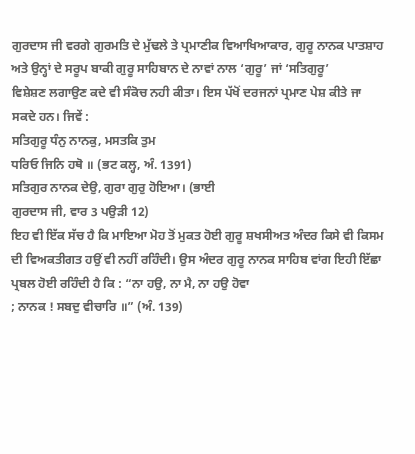ਗੁਰਦਾਸ ਜੀ ਵਰਗੇ ਗੁਰਮਤਿ ਦੇ ਮੁੱਢਲੇ ਤੇ ਪ੍ਰਮਾਣੀਕ ਵਿਆਖਿਆਕਾਰ, ਗੁਰੂ ਨਾਨਕ ਪਾਤਸ਼ਾਹ
ਅਤੇ ਉਨ੍ਹਾਂ ਦੇ ਸਰੂਪ ਬਾਕੀ ਗੁਰੂ ਸਾਹਿਬਾਨ ਦੇ ਨਾਵਾਂ ਨਾਲ ‘ਗੁਰੂ’ ਜਾਂ ‘ਸਤਿਗੁਰੂ’
ਵਿਸ਼ੇਸ਼ਣ ਲਗਾਉਣ ਕਦੇ ਵੀ ਸੰਕੋਚ ਨਹੀ ਕੀਤਾ। ਇਸ ਪੱਖੋਂ ਦਰਜਨਾਂ ਪ੍ਰਮਾਣ ਪੇਸ਼ ਕੀਤੇ ਜਾ
ਸਕਦੇ ਹਨ। ਜਿਵੇਂ :
ਸਤਿਗੁਰੂ ਧੰਨੁ ਨਾਨਕੁ, ਮਸਤਕਿ ਤੁਮ
ਧਰਿਓ ਜਿਨਿ ਹਥੋ ॥ (ਭਟ ਕਲ੍ਹ, ਅੰ. 1391)
ਸਤਿਗੁਰ ਨਾਨਕ ਦੇਉ, ਗੁਰਾ ਗੁਰੁ ਹੋਇਆ। (ਭਾਈ
ਗੁਰਦਾਸ ਜੀ, ਵਾਰ 3 ਪਉੜੀ 12)
ਇਹ ਵੀ ਇੱਕ ਸੱਚ ਹੈ ਕਿ ਮਾਇਆ ਮੋਹ ਤੋਂ ਮੁਕਤ ਹੋਈ ਗੁਰੂ ਸ਼ਖਸੀਅਤ ਅੰਦਰ ਕਿਸੇ ਵੀ ਕਿਸਮ
ਦੀ ਵਿਅਕਤੀਗਤ ਹਉਂ ਵੀ ਨਹੀਂ ਰਹਿੰਦੀ। ਉਸ ਅੰਦਰ ਗੁਰੂ ਨਾਨਕ ਸਾਹਿਬ ਵਾਂਗ ਇਹੀ ਇੱਛਾ
ਪ੍ਰਬਲ ਹੋਈ ਰਹਿੰਦੀ ਹੈ ਕਿ : “ਨਾ ਹਉ, ਨਾ ਮੈ, ਨਾ ਹਉ ਹੋਵਾ
; ਨਾਨਕ ! ਸਬਦੁ ਵੀਚਾਰਿ ॥” (ਅੰ. 139)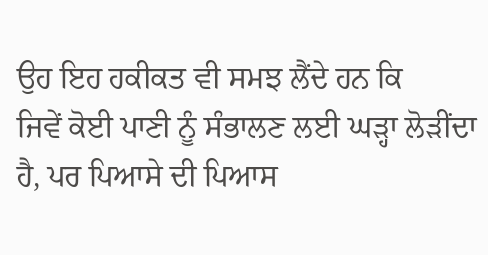ਉਹ ਇਹ ਹਕੀਕਤ ਵੀ ਸਮਝ ਲੈਂਦੇ ਹਨ ਕਿ
ਜਿਵੇਂ ਕੋਈ ਪਾਣੀ ਨੂੰ ਸੰਭਾਲਣ ਲਈ ਘੜ੍ਹਾ ਲੋੜੀਂਦਾ ਹੈ, ਪਰ ਪਿਆਸੇ ਦੀ ਪਿਆਸ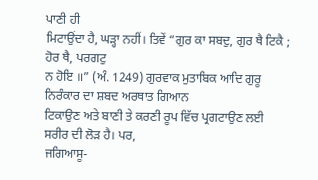ਪਾਣੀ ਹੀ
ਮਿਟਾਉਂਦਾ ਹੈ, ਘੜ੍ਹਾ ਨਹੀਂ। ਤਿਵੇਂ “ਗੁਰ ਕਾ ਸਬਦੁ, ਗੁਰ ਥੈ ਟਿਕੈ ; ਹੋਰ ਥੈ, ਪਰਗਟੁ
ਨ ਹੋਇ ॥” (ਅੰ. 1249) ਗੁਰਵਾਕ ਮੁਤਾਬਿਕ ਆਦਿ ਗੁਰੂ ਨਿਰੰਕਾਰ ਦਾ ਸ਼ਬਦ ਅਰਥਾਤ ਗਿਆਨ
ਟਿਕਾਉਣ ਅਤੇ ਬਾਣੀ ਤੇ ਕਰਣੀ ਰੂਪ ਵਿੱਚ ਪ੍ਰਗਟਾਉਣ ਲਈ ਸਰੀਰ ਦੀ ਲੋੜ ਹੈ। ਪਰ,
ਜਗਿਆਸੂ-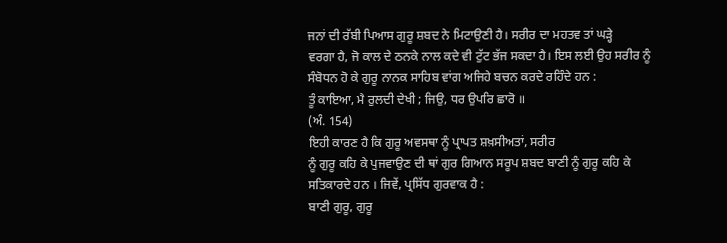ਜਨਾਂ ਦੀ ਰੱਬੀ ਪਿਆਸ ਗੁਰੂ ਸ਼ਬਦ ਨੇ ਮਿਟਾਉਣੀ ਹੈ। ਸਰੀਰ ਦਾ ਮਹਤਵ ਤਾਂ ਘੜ੍ਹੇ
ਵਰਗਾ ਹੈ, ਜੋ ਕਾਲ ਦੇ ਠਨਕੇ ਨਾਲ ਕਦੇ ਵੀ ਟੁੱਟ ਭੱਜ ਸਕਦਾ ਹੈ। ਇਸ ਲਈ ਉਹ ਸਰੀਰ ਨੂੰ
ਸੰਬੋਧਨ ਹੋ ਕੇ ਗੁਰੂ ਨਾਨਕ ਸਾਹਿਬ ਵਾਂਗ ਅਜਿਹੇ ਬਚਨ ਕਰਦੇ ਰਹਿੰਦੇ ਹਨ :
ਤੂੰ ਕਾਇਆ, ਮੈ ਰੁਲਦੀ ਦੇਖੀ ; ਜਿਉ, ਧਰ ਉਪਰਿ ਛਾਰੋ ॥
(ਅੰ. 154)
ਇਹੀ ਕਾਰਣ ਹੈ ਕਿ ਗੁਰੂ ਅਵਸਥਾ ਨੂੰ ਪ੍ਰਾਪਤ ਸ਼ਖ਼ਸੀਅਤਾਂ, ਸਰੀਰ
ਨੂੰ ਗੁਰੂ ਕਹਿ ਕੇ ਪੁਜਵਾਉਣ ਦੀ ਥਾਂ ਗੁਰ ਗਿਆਨ ਸਰੂਪ ਸ਼ਬਦ ਬਾਣੀ ਨੂੰ ਗੁਰੂ ਕਹਿ ਕੇ
ਸਤਿਕਾਰਦੇ ਹਨ । ਜਿਵੇਂ, ਪ੍ਰਸਿੱਧ ਗੁਰਵਾਕ ਹੈ :
ਬਾਣੀ ਗੁਰੂ, ਗੁਰੂ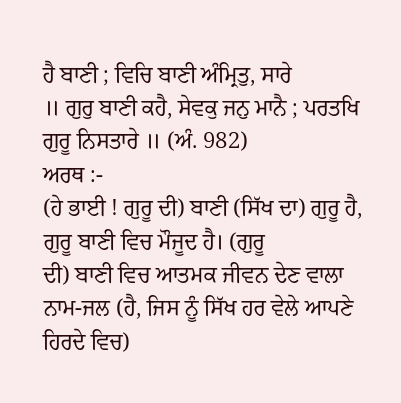ਹੈ ਬਾਣੀ ; ਵਿਚਿ ਬਾਣੀ ਅੰਮ੍ਰਿਤੁ, ਸਾਰੇ
॥ ਗੁਰੁ ਬਾਣੀ ਕਹੈ, ਸੇਵਕੁ ਜਨੁ ਮਾਨੈ ; ਪਰਤਖਿ ਗੁਰੂ ਨਿਸਤਾਰੇ ॥ (ਅੰ. 982)
ਅਰਥ :-
(ਹੇ ਭਾਈ ! ਗੁਰੂ ਦੀ) ਬਾਣੀ (ਸਿੱਖ ਦਾ) ਗੁਰੂ ਹੈ, ਗੁਰੂ ਬਾਣੀ ਵਿਚ ਮੌਜੂਦ ਹੈ। (ਗੁਰੂ
ਦੀ) ਬਾਣੀ ਵਿਚ ਆਤਮਕ ਜੀਵਨ ਦੇਣ ਵਾਲਾ ਨਾਮ-ਜਲ (ਹੈ, ਜਿਸ ਨੂੰ ਸਿੱਖ ਹਰ ਵੇਲੇ ਆਪਣੇ
ਹਿਰਦੇ ਵਿਚ)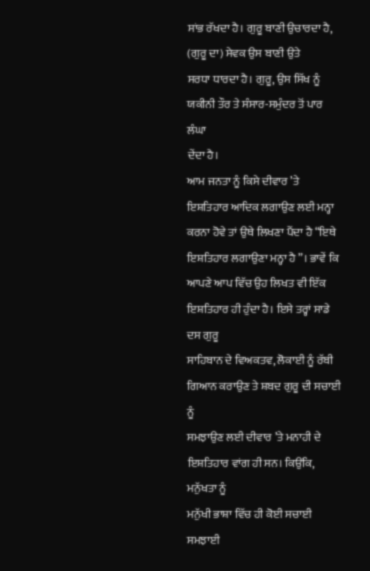ਸਾਂਭ ਰੱਖਦਾ ਹੈ। ਗੁਰੂ ਬਾਣੀ ਉਚਾਰਦਾ ਹੈ, (ਗੁਰੂ ਦਾ) ਸੇਵਕ ਉਸ ਬਾਣੀ ਉਤੇ
ਸਰਧਾ ਧਾਰਦਾ ਹੈ। ਗੁਰੂ, ਉਸ ਸਿੱਖ ਨੂੰ ਯਕੀਨੀ ਤੌਰ ਤੇ ਸੰਸਾਰ-ਸਮੁੰਦਰ ਤੋਂ ਪਾਰ ਲੰਘਾ
ਦੇਂਦਾ ਹੈ।
ਆਮ ਜਨਤਾ ਨੂੰ ਕਿਸੇ ਦੀਵਾਰ ’ਤੇ ਇਸ਼ਤਿਹਾਰ ਆਦਿਕ ਲਗਾਉਣ ਲਈ ਮਨ੍ਹਾ
ਕਰਨਾ ਹੋਵੇ ਤਾਂ ਉਥੇ ਲਿਖਣਾ ਪੈਂਦਾ ਹੈ “ਇਥੇ ਇਸ਼ਤਿਹਾਰ ਲਗਾਉਣਾ ਮਨ੍ਹਾ ਹੈ”। ਭਾਵੇਂ ਕਿ
ਆਪਣੇ ਆਪ ਵਿੱਚ ਉਹ ਲਿਖਤ ਵੀ ਇੱਕ ਇਸ਼ਤਿਹਾਰ ਹੀ ਹੁੰਦਾ ਹੈ। ਇਸੇ ਤਰ੍ਹਾਂ ਸਾਡੇ ਦਸ ਗੁਰੂ
ਸਾਹਿਬਾਨ ਦੇ ਵਿਅਕਤਵ, ਲੋਕਾਈ ਨੂੰ ਰੱਬੀ ਗਿਆਨ ਕਰਾਉਣ ਤੇ ਸ਼ਬਦ ਗੁਰੂ ਦੀ ਸਚਾਈ ਨੂੰ
ਸਮਝਾਉਣ ਲਈ ਦੀਵਾਰ ’ਤੇ ਮਨਾਹੀ ਦੇ ਇਸ਼ਤਿਹਾਰ ਵਾਂਗ ਹੀ ਸਨ। ਕਿਉਂਕਿ, ਮਨੁੱਖਤਾ ਨੂੰ
ਮਨੁੱਖੀ ਭਾਸ਼ਾ ਵਿੱਚ ਹੀ ਕੋਈ ਸਚਾਈ ਸਮਝਾਈ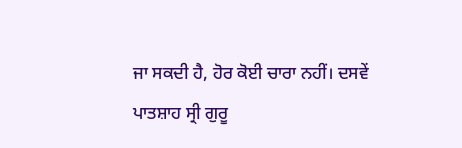ਜਾ ਸਕਦੀ ਹੈ, ਹੋਰ ਕੋਈ ਚਾਰਾ ਨਹੀਂ। ਦਸਵੇਂ
ਪਾਤਸ਼ਾਹ ਸ੍ਰੀ ਗੁਰੂ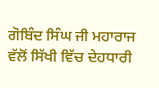ਗੋਬਿੰਦ ਸਿੰਘ ਜੀ ਮਹਾਰਾਜ ਵੱਲੋਂ ਸਿੱਖੀ ਵਿੱਚ ਦੇਹਧਾਰੀ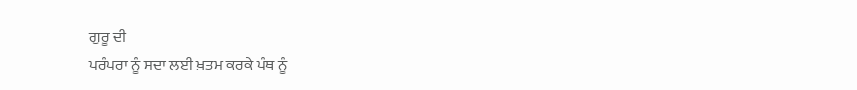ਗੁਰੂ ਦੀ
ਪਰੰਪਰਾ ਨੂੰ ਸਦਾ ਲਈ ਖ਼ਤਮ ਕਰਕੇ ਪੰਥ ਨੂੰ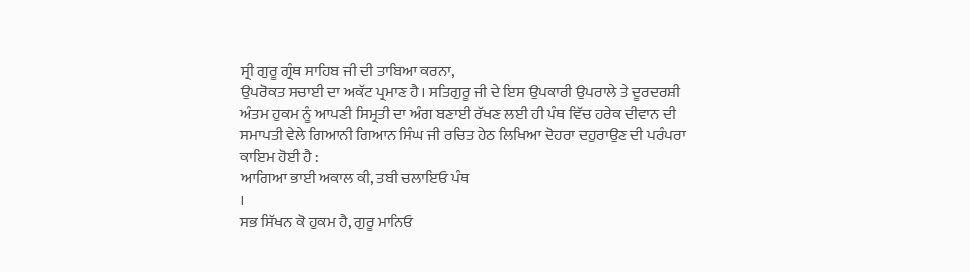ਸ੍ਰੀ ਗੁਰੂ ਗ੍ਰੰਥ ਸਾਹਿਬ ਜੀ ਦੀ ਤਾਬਿਆ ਕਰਨਾ,
ਉਪਰੋਕਤ ਸਚਾਈ ਦਾ ਅਕੱਟ ਪ੍ਰਮਾਣ ਹੈ। ਸਤਿਗੁਰੂ ਜੀ ਦੇ ਇਸ ਉਪਕਾਰੀ ਉਪਰਾਲੇ ਤੇ ਦੂਰਦਰਸ਼ੀ
ਅੰਤਮ ਹੁਕਮ ਨੂੰ ਆਪਣੀ ਸਿਮ੍ਰਤੀ ਦਾ ਅੰਗ ਬਣਾਈ ਰੱਖਣ ਲਈ ਹੀ ਪੰਥ ਵਿੱਚ ਹਰੇਕ ਦੀਵਾਨ ਦੀ
ਸਮਾਪਤੀ ਵੇਲੇ ਗਿਆਨੀ ਗਿਆਨ ਸਿੰਘ ਜੀ ਰਚਿਤ ਹੇਠ ਲਿਖਿਆ ਦੋਹਰਾ ਦਹੁਰਾਉਣ ਦੀ ਪਰੰਪਰਾ
ਕਾਇਮ ਹੋਈ ਹੈ :
ਆਗਿਆ ਭਾਈ ਅਕਾਲ ਕੀ, ਤਬੀ ਚਲਾਇਓ ਪੰਥ
।
ਸਭ ਸਿੱਖਨ ਕੋ ਹੁਕਮ ਹੈ, ਗੁਰੂ ਮਾਨਿਓ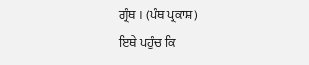ਗ੍ਰੰਥ । (ਪੰਥ ਪ੍ਰਕਾਸ਼)
ਇਥੇ ਪਹੁੰਚ ਕਿ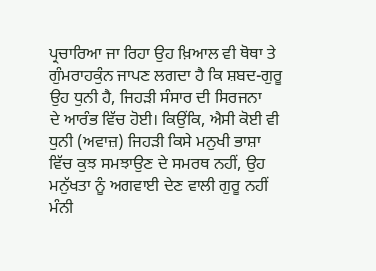ਪ੍ਰਚਾਰਿਆ ਜਾ ਰਿਹਾ ਉਹ ਖ਼ਿਆਲ ਵੀ ਥੋਥਾ ਤੇ
ਗੁੰਮਰਾਹਕੁੰਨ ਜਾਪਣ ਲਗਦਾ ਹੈ ਕਿ ਸ਼ਬਦ-ਗੁਰੂ ਉਹ ਧੁਨੀ ਹੈ, ਜਿਹੜੀ ਸੰਸਾਰ ਦੀ ਸਿਰਜਨਾ
ਦੇ ਆਰੰਭ ਵਿੱਚ ਹੋਈ। ਕਿਉਂਕਿ, ਐਸੀ ਕੋਈ ਵੀ ਧੁਨੀ (ਅਵਾਜ਼) ਜਿਹੜੀ ਕਿਸੇ ਮਨੁਖੀ ਭਾਸ਼ਾ
ਵਿੱਚ ਕੁਝ ਸਮਝਾਉਣ ਦੇ ਸਮਰਥ ਨਹੀਂ, ਉਹ ਮਨੁੱਖਤਾ ਨੂੰ ਅਗਵਾਈ ਦੇਣ ਵਾਲੀ ਗੁਰੂ ਨਹੀਂ
ਮੰਨੀ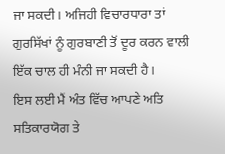ਜਾ ਸਕਦੀ। ਅਜਿਹੀ ਵਿਚਾਰਧਾਰਾ ਤਾਂ ਗੁਰਸਿੱਖਾਂ ਨੂੰ ਗੁਰਬਾਣੀ ਤੋਂ ਦੂਰ ਕਰਨ ਵਾਲੀ
ਇੱਕ ਚਾਲ ਹੀ ਮੰਨੀ ਜਾ ਸਕਦੀ ਹੈ।
ਇਸ ਲਈ ਮੈਂ ਅੰਤ ਵਿੱਚ ਆਪਣੇ ਅਤਿ ਸਤਿਕਾਰਯੋਗ ਤੇ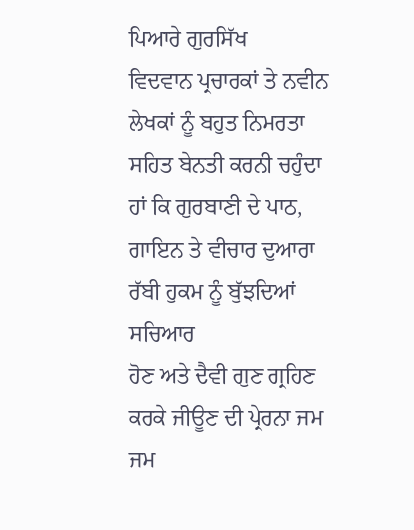ਪਿਆਰੇ ਗੁਰਸਿੱਖ
ਵਿਦਵਾਨ ਪ੍ਰਚਾਰਕਾਂ ਤੇ ਨਵੀਨ ਲੇਖਕਾਂ ਨੂੰ ਬਹੁਤ ਨਿਮਰਤਾ ਸਹਿਤ ਬੇਨਤੀ ਕਰਨੀ ਚਹੁੰਦਾ
ਹਾਂ ਕਿ ਗੁਰਬਾਣੀ ਦੇ ਪਾਠ, ਗਾਇਨ ਤੇ ਵੀਚਾਰ ਦੁਆਰਾ ਰੱਬੀ ਹੁਕਮ ਨੂੰ ਬੁੱਝਦਿਆਂ ਸਚਿਆਰ
ਹੋਣ ਅਤੇ ਦੈਵੀ ਗੁਣ ਗ੍ਰਹਿਣ ਕਰਕੇ ਜੀਊਣ ਦੀ ਪ੍ਰੇਰਨਾ ਜਮ ਜਮ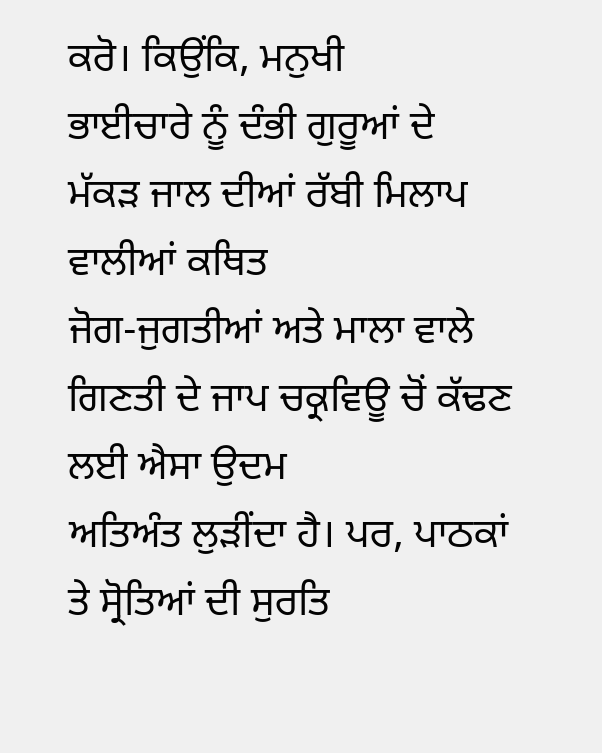ਕਰੋ। ਕਿਉਂਕਿ, ਮਨੁਖੀ
ਭਾਈਚਾਰੇ ਨੂੰ ਦੰਭੀ ਗੁਰੂਆਂ ਦੇ ਮੱਕੜ ਜਾਲ ਦੀਆਂ ਰੱਬੀ ਮਿਲਾਪ ਵਾਲੀਆਂ ਕਥਿਤ
ਜੋਗ-ਜੁਗਤੀਆਂ ਅਤੇ ਮਾਲਾ ਵਾਲੇ ਗਿਣਤੀ ਦੇ ਜਾਪ ਚਕ੍ਰਵਿਊ ਚੋਂ ਕੱਢਣ ਲਈ ਐਸਾ ਉਦਮ
ਅਤਿਅੰਤ ਲੁੜੀਂਦਾ ਹੈ। ਪਰ, ਪਾਠਕਾਂ ਤੇ ਸ੍ਰੋਤਿਆਂ ਦੀ ਸੁਰਤਿ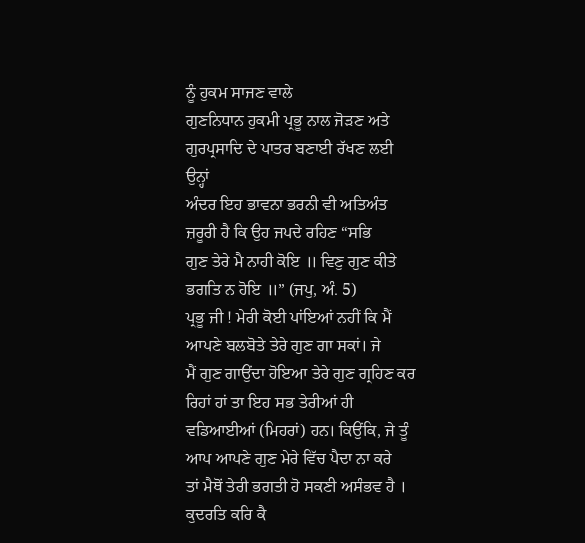ਨੂੰ ਹੁਕਮ ਸਾਜਣ ਵਾਲੇ
ਗੁਣਨਿਧਾਨ ਹੁਕਮੀ ਪ੍ਰਭੂ ਨਾਲ ਜੋੜਣ ਅਤੇ ਗੁਰਪ੍ਰਸਾਦਿ ਦੇ ਪਾਤਰ ਬਣਾਈ ਰੱਖਣ ਲਈ ਉਨ੍ਹਾਂ
ਅੰਦਰ ਇਹ ਭਾਵਨਾ ਭਰਨੀ ਵੀ ਅਤਿਅੰਤ ਜ਼ਰੂਰੀ ਹੈ ਕਿ ਉਹ ਜਪਦੇ ਰਹਿਣ “ਸਭਿ
ਗੁਣ ਤੇਰੇ ਮੈ ਨਾਹੀ ਕੋਇ ॥ ਵਿਣੁ ਗੁਣ ਕੀਤੇ ਭਗਤਿ ਨ ਹੋਇ ॥” (ਜਪੁ, ਅੰ. 5)
ਪ੍ਰਭੂ ਜੀ ! ਮੇਰੀ ਕੋਈ ਪਾਂਇਆਂ ਨਹੀਂ ਕਿ ਮੈਂ ਆਪਣੇ ਬਲਬੋਤੇ ਤੇਰੇ ਗੁਣ ਗਾ ਸਕਾਂ। ਜੇ
ਮੈਂ ਗੁਣ ਗਾਉਂਦਾ ਹੋਇਆ ਤੇਰੇ ਗੁਣ ਗ੍ਰਹਿਣ ਕਰ ਰਿਹਾਂ ਹਾਂ ਤਾ ਇਹ ਸਭ ਤੇਰੀਆਂ ਹੀ
ਵਡਿਆਈਆਂ (ਮਿਹਰਾਂ) ਹਨ। ਕਿਉਂਕਿ, ਜੇ ਤੂੰ ਆਪ ਆਪਣੇ ਗੁਣ ਮੇਰੇ ਵਿੱਚ ਪੈਦਾ ਨਾ ਕਰੇ
ਤਾਂ ਮੈਥੋਂ ਤੇਰੀ ਭਗਤੀ ਹੋ ਸਕਣੀ ਅਸੰਭਵ ਹੈ ।
ਕੁਦਰਤਿ ਕਰਿ ਕੈ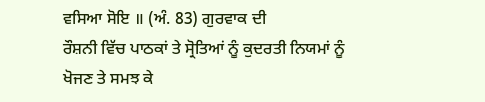ਵਸਿਆ ਸੋਇ ॥ (ਅੰ. 83) ਗੁਰਵਾਕ ਦੀ
ਰੌਸ਼ਨੀ ਵਿੱਚ ਪਾਠਕਾਂ ਤੇ ਸ੍ਰੋਤਿਆਂ ਨੂੰ ਕੁਦਰਤੀ ਨਿਯਮਾਂ ਨੂੰ ਖੋਜਣ ਤੇ ਸਮਝ ਕੇ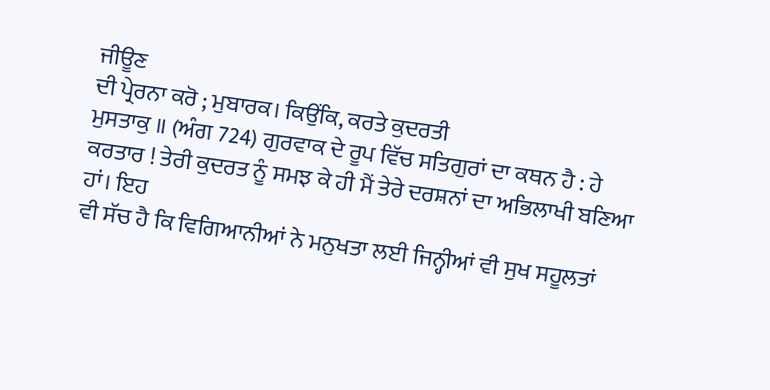ਜੀਊਣ
ਦੀ ਪ੍ਰੇਰਨਾ ਕਰੋ ; ਮੁਬਾਰਕ। ਕਿਉਂਕਿ, ਕਰਤੇ ਕੁਦਰਤੀ
ਮੁਸਤਾਕੁ ॥ (ਅੰਗ 724) ਗੁਰਵਾਕ ਦੇ ਰੂਪ ਵਿੱਚ ਸਤਿਗੁਰਾਂ ਦਾ ਕਥਨ ਹੈ : ਹੇ
ਕਰਤਾਰ ! ਤੇਰੀ ਕੁਦਰਤ ਨੂੰ ਸਮਝ ਕੇ ਹੀ ਮੈਂ ਤੇਰੇ ਦਰਸ਼ਨਾਂ ਦਾ ਅਭਿਲਾਖੀ ਬਣਿਆ ਹਾਂ। ਇਹ
ਵੀ ਸੱਚ ਹੈ ਕਿ ਵਿਗਿਆਨੀਆਂ ਨੇ ਮਨੁਖਤਾ ਲਈ ਜਿਨ੍ਹੀਆਂ ਵੀ ਸੁਖ ਸਹੂਲਤਾਂ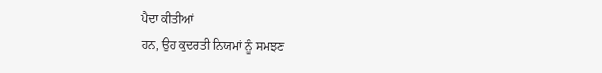ਪੈਦਾ ਕੀਤੀਆਂ
ਹਨ, ਉਹ ਕੁਦਰਤੀ ਨਿਯਮਾਂ ਨੂੰ ਸਮਝਣ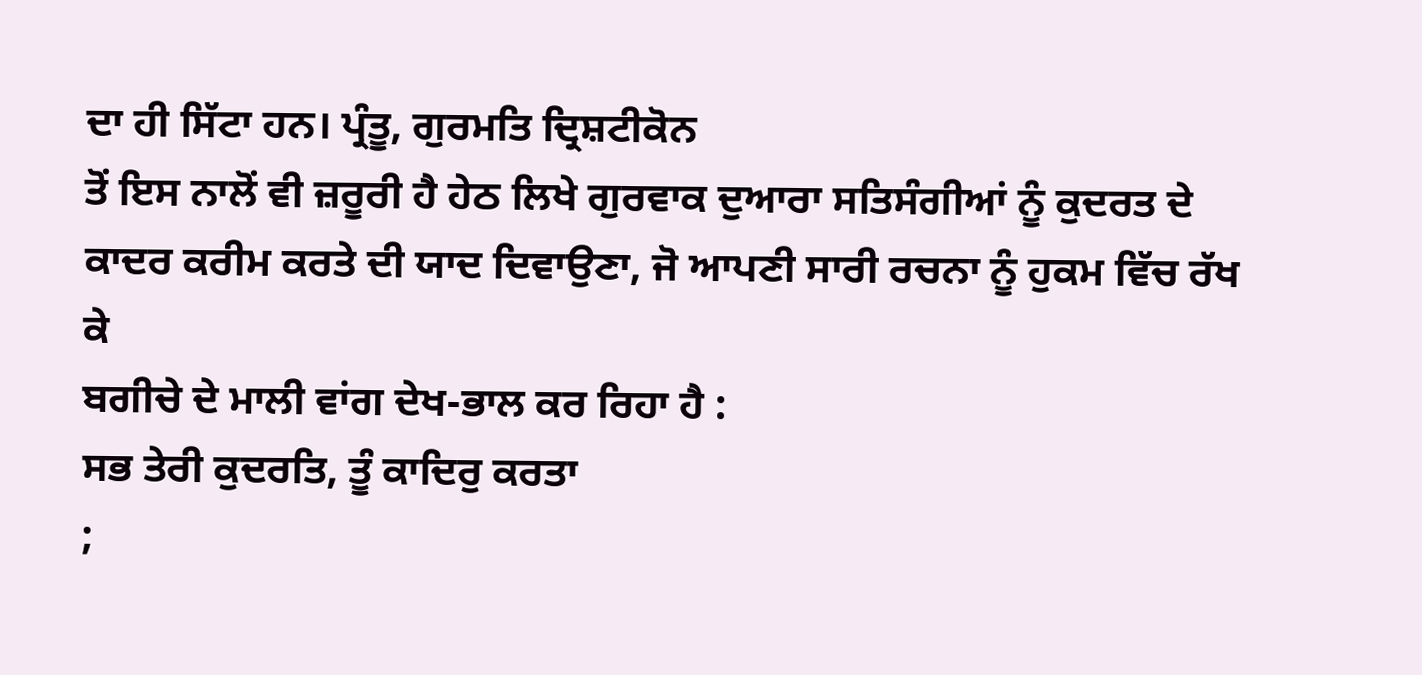ਦਾ ਹੀ ਸਿੱਟਾ ਹਨ। ਪ੍ਰੰਤੂ, ਗੁਰਮਤਿ ਦ੍ਰਿਸ਼ਟੀਕੋਨ
ਤੋਂ ਇਸ ਨਾਲੋਂ ਵੀ ਜ਼ਰੂਰੀ ਹੈ ਹੇਠ ਲਿਖੇ ਗੁਰਵਾਕ ਦੁਆਰਾ ਸਤਿਸੰਗੀਆਂ ਨੂੰ ਕੁਦਰਤ ਦੇ
ਕਾਦਰ ਕਰੀਮ ਕਰਤੇ ਦੀ ਯਾਦ ਦਿਵਾਉਣਾ, ਜੋ ਆਪਣੀ ਸਾਰੀ ਰਚਨਾ ਨੂੰ ਹੁਕਮ ਵਿੱਚ ਰੱਖ ਕੇ
ਬਗੀਚੇ ਦੇ ਮਾਲੀ ਵਾਂਗ ਦੇਖ-ਭਾਲ ਕਰ ਰਿਹਾ ਹੈ :
ਸਭ ਤੇਰੀ ਕੁਦਰਤਿ, ਤੂੰ ਕਾਦਿਰੁ ਕਰਤਾ
;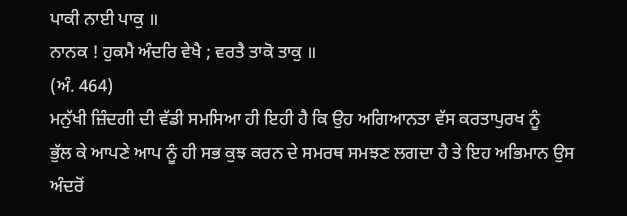ਪਾਕੀ ਨਾਈ ਪਾਕੁ ॥
ਨਾਨਕ ! ਹੁਕਮੈ ਅੰਦਰਿ ਵੇਖੈ ; ਵਰਤੈ ਤਾਕੋ ਤਾਕੁ ॥
(ਅੰ. 464)
ਮਨੁੱਖੀ ਜ਼ਿੰਦਗੀ ਦੀ ਵੱਡੀ ਸਮਸਿਆ ਹੀ ਇਹੀ ਹੈ ਕਿ ਉਹ ਅਗਿਆਨਤਾ ਵੱਸ ਕਰਤਾਪੁਰਖ ਨੂੰ
ਭੁੱਲ ਕੇ ਆਪਣੇ ਆਪ ਨੂੰ ਹੀ ਸਭ ਕੁਝ ਕਰਨ ਦੇ ਸਮਰਥ ਸਮਝਣ ਲਗਦਾ ਹੈ ਤੇ ਇਹ ਅਭਿਮਾਨ ਉਸ
ਅੰਦਰੋਂ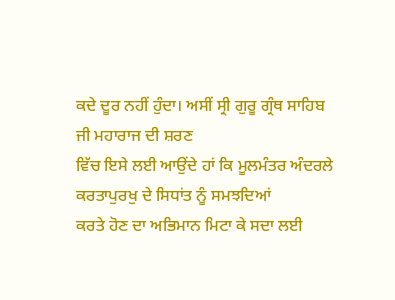ਕਦੇ ਦੂਰ ਨਹੀਂ ਹੁੰਦਾ। ਅਸੀਂ ਸ੍ਰੀ ਗੁਰੂ ਗ੍ਰੰਥ ਸਾਹਿਬ ਜੀ ਮਹਾਰਾਜ ਦੀ ਸ਼ਰਣ
ਵਿੱਚ ਇਸੇ ਲਈ ਆਉਂਦੇ ਹਾਂ ਕਿ ਮੂਲਮੰਤਰ ਅੰਦਰਲੇ ਕਰਤਾਪੁਰਖੁ ਦੇ ਸਿਧਾਂਤ ਨੂੰ ਸਮਝਦਿਆਂ
ਕਰਤੇ ਹੋਣ ਦਾ ਅਭਿਮਾਨ ਮਿਟਾ ਕੇ ਸਦਾ ਲਈ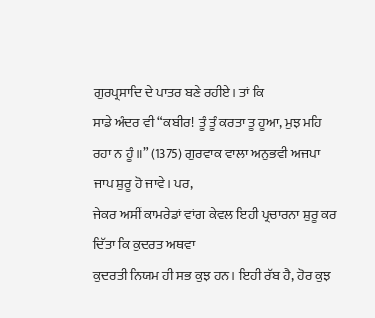ਗੁਰਪ੍ਰਸਾਦਿ ਦੇ ਪਾਤਰ ਬਣੇ ਰਹੀਏ। ਤਾਂ ਕਿ
ਸਾਡੇ ਅੰਦਰ ਵੀ “ਕਬੀਰ! ਤੂੰ ਤੂੰ ਕਰਤਾ ਤੂ ਹੂਆ, ਮੁਝ ਮਹਿ
ਰਹਾ ਨ ਹੂੰ ॥” (1375) ਗੁਰਵਾਕ ਵਾਲਾ ਅਨੁਭਵੀ ਅਜਪਾ ਜਾਪ ਸ਼ੁਰੂ ਹੋ ਜਾਵੇ। ਪਰ,
ਜੇਕਰ ਅਸੀਂ ਕਾਮਰੇਡਾਂ ਵਾਂਗ ਕੇਵਲ ਇਹੀ ਪ੍ਰਚਾਰਨਾ ਸ਼ੁਰੂ ਕਰ ਦਿੱਤਾ ਕਿ ਕੁਦਰਤ ਅਥਵਾ
ਕੁਦਰਤੀ ਨਿਯਮ ਹੀ ਸਭ ਕੁਝ ਹਨ। ਇਹੀ ਰੱਬ ਹੈ, ਹੋਰ ਕੁਝ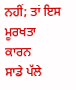ਨਹੀਂ; ਤਾਂ ਇਸ ਮੂਰਖਤਾ ਕਾਰਨ
ਸਾਡੇ ਪੱਲੇ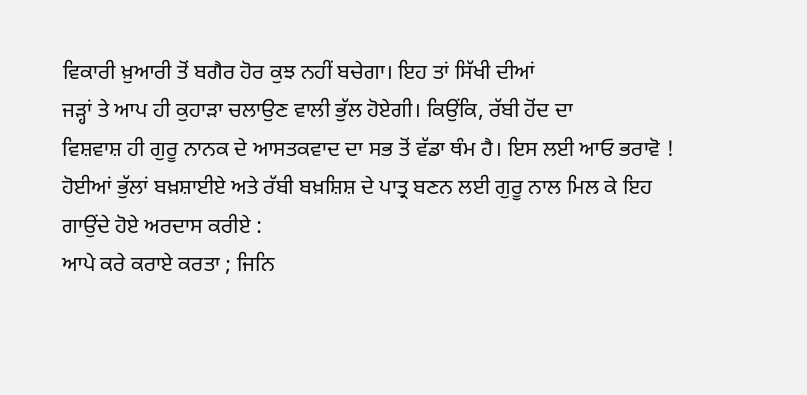ਵਿਕਾਰੀ ਖ਼ੁਆਰੀ ਤੋਂ ਬਗੈਰ ਹੋਰ ਕੁਝ ਨਹੀਂ ਬਚੇਗਾ। ਇਹ ਤਾਂ ਸਿੱਖੀ ਦੀਆਂ
ਜੜ੍ਹਾਂ ਤੇ ਆਪ ਹੀ ਕੁਹਾੜਾ ਚਲਾਉਣ ਵਾਲੀ ਭੁੱਲ ਹੋਏਗੀ। ਕਿਉਂਕਿ, ਰੱਬੀ ਹੋਂਦ ਦਾ
ਵਿਸ਼ਵਾਸ਼ ਹੀ ਗੁਰੂ ਨਾਨਕ ਦੇ ਆਸਤਕਵਾਦ ਦਾ ਸਭ ਤੋਂ ਵੱਡਾ ਥੰਮ ਹੈ। ਇਸ ਲਈ ਆਓ ਭਰਾਵੋ !
ਹੋਈਆਂ ਭੁੱਲਾਂ ਬਖ਼ਸ਼ਾਈਏ ਅਤੇ ਰੱਬੀ ਬਖ਼ਸ਼ਿਸ਼ ਦੇ ਪਾਤ੍ਰ ਬਣਨ ਲਈ ਗੁਰੂ ਨਾਲ ਮਿਲ ਕੇ ਇਹ
ਗਾਉਂਦੇ ਹੋਏ ਅਰਦਾਸ ਕਰੀਏ :
ਆਪੇ ਕਰੇ ਕਰਾਏ ਕਰਤਾ ; ਜਿਨਿ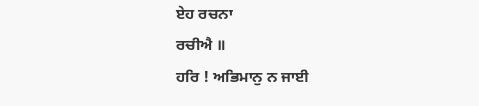ਏਹ ਰਚਨਾ
ਰਚੀਐ ॥
ਹਰਿ ! ਅਭਿਮਾਨੁ ਨ ਜਾਈ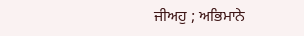ਜੀਅਹੁ ; ਅਭਿਮਾਨੇ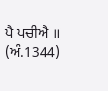ਪੈ ਪਚੀਐ ॥ (ਅੰ.1344)